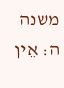משנה ה: אֵין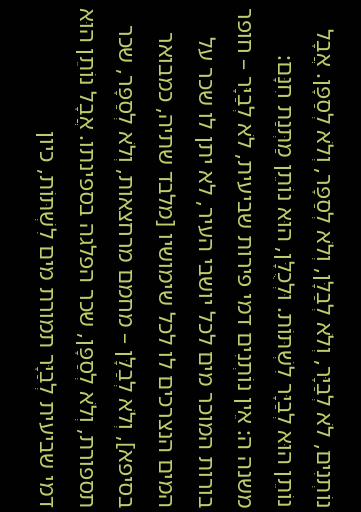נוֹתְנִים, לֹא לְבַיָּר, וְלֹא לְבַלָּן, וְלֹא לְסַפָּר, וְלֹא לְסַפָּן. אֲבָל נוֹתֵן הוּא לְבַיָּר לִשְׁתּוֹת. וּלְכֻלָּן, הוּא נוֹתֵן מַתְּנַת חִנָּם:
משנה ה: אֵין נוֹתְנִים דמי פירות שביעית, לֹא לְבַיָּר – חופר בורות המוכר מים לכל יושבי העיר, לא יתן לו שכר על המים הנצרכים לו לכל שימושיו [מלבד שתיה, כמבואר בסיפא], וְלֹא לְבַלָּן – מחמם מרחצאות, וְלֹא לְסַפָּר, שכר תספורת, וְלֹא לְסַפָּן, שכר הפלגה בספינתו. אֲבָל נוֹתֵן הוּא דמי שביעית לְבַיָּר תמורת מים לִשְׁתּוֹת, כיון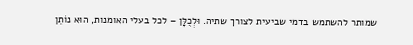שמותר להשתמש בדמי שביעית לצורך שתיה. וּלְכֻלָּן – לכל בעלי האומנות, הוּא נוֹתֵן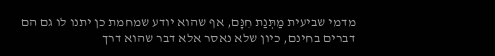מדמי שביעית מַתְּנַת חִנָּם, אף שהוא יודע שמחמת כן יתנו לו גם הם דברים בחינם, כיון שלא נאסר אלא דבר שהוא דרך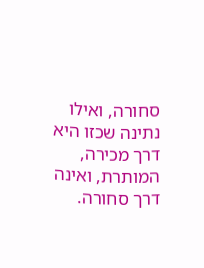סחורה, ואילו נתינה שכזו היא דרך מכירה, המותרת, ואינה דרך סחורה.